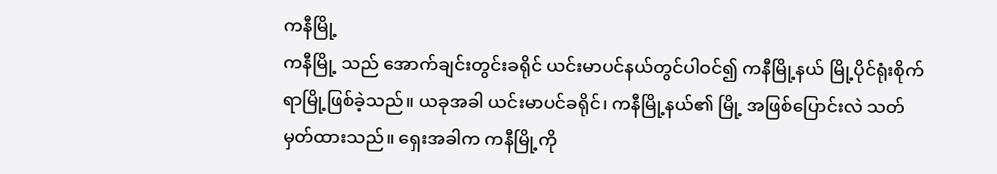ကနီမြို့
ကနီမြို့ သည် အောက်ချင်းတွင်းခရိုင် ယင်းမာပင်နယ်တွင်ပါဝင်၍ ကနီမြို့နယ် မြို့ပိုင်ရုံးစိုက်ရာမြို့ဖြစ်ခဲ့သည်။ ယခုအခါ ယင်းမာပင်ခရိုင်၊ ကနီမြို့နယ်၏ မြို့ အဖြစ်ပြောင်းလဲ သတ်မှတ်ထားသည်။ ရှေးအခါက ကနီမြို့ကို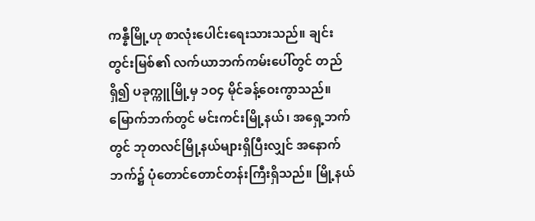ကန္နီမြို့ဟု စာလုံးပေါင်းရေးသားသည်။ ချင်းတွင်းမြစ်၏ လက်ယာဘက်ကမ်းပေါ်တွင် တည်ရှိ၍ ပခုက္ကူမြို့မှ ၁ဝ၄ မိုင်ခန့်ဝေးကွာသည်။ မြောက်ဘက်တွင် မင်းကင်းမြို့နယ်၊ အရှေ့ဘက်တွင် ဘုတလင်မြို့နယ်များရှိပြီးလျှင် အနောက်ဘက်၌ ပုံတောင်တောင်တန်းကြီးရှိသည်။ မြို့နယ်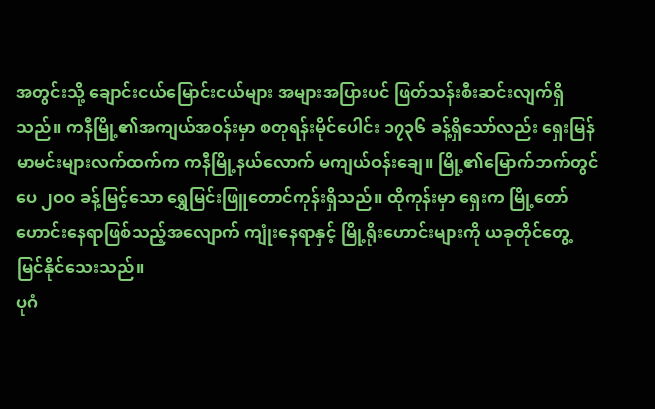အတွင်းသို့ ချောင်းငယ်မြောင်းငယ်များ အများအပြားပင် ဖြတ်သန်းစီးဆင်းလျက်ရှိသည်။ ကနီမြို့၏အကျယ်အဝန်းမှာ စတုရန်းမိုင်ပေါင်း ၁၇၃၆ ခန့်ရှိသော်လည်း ရှေးမြန်မာမင်းများလက်ထက်က ကနီမြို့နယ်လောက် မကျယ်ဝန်းချေ။ မြို့၏မြောက်ဘက်တွင် ပေ ၂ဝဝ ခန့်မြင့်သော ရွှေမြင်းဖြူတောင်ကုန်းရှိသည်။ ထိုကုန်းမှာ ရှေးက မြို့တော်ဟောင်းနေရာဖြစ်သည့်အလျောက် ကျုံးနေရာနှင့် မြို့ရိုးဟောင်းများကို ယခုတိုင်တွေ့မြင်နိုင်သေးသည်။
ပုဂံ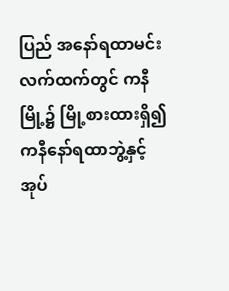ပြည် အနော်ရထာမင်းလက်ထက်တွင် ကနီမြို့၌ မြို့စားထားရှိ၍ ကနီနော်ရထာဘွဲ့နှင့် အုပ်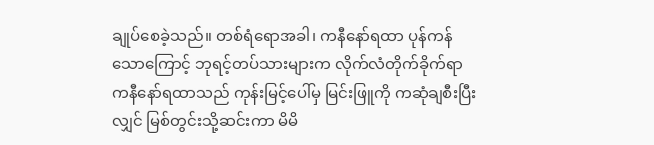ချုပ်စေခဲ့သည်။ တစ်ရံရောအခါ၊ ကနီနော်ရထာ ပုန်ကန်သောကြောင့် ဘုရင့်တပ်သားများက လိုက်လံတိုက်ခိုက်ရာ ကနီနော်ရထာသည် ကုန်းမြင့်ပေါ်မှ မြင်းဖြူကို ကဆုံချစီးပြီးလျှင် မြစ်တွင်းသို့ဆင်းကာ မိမိ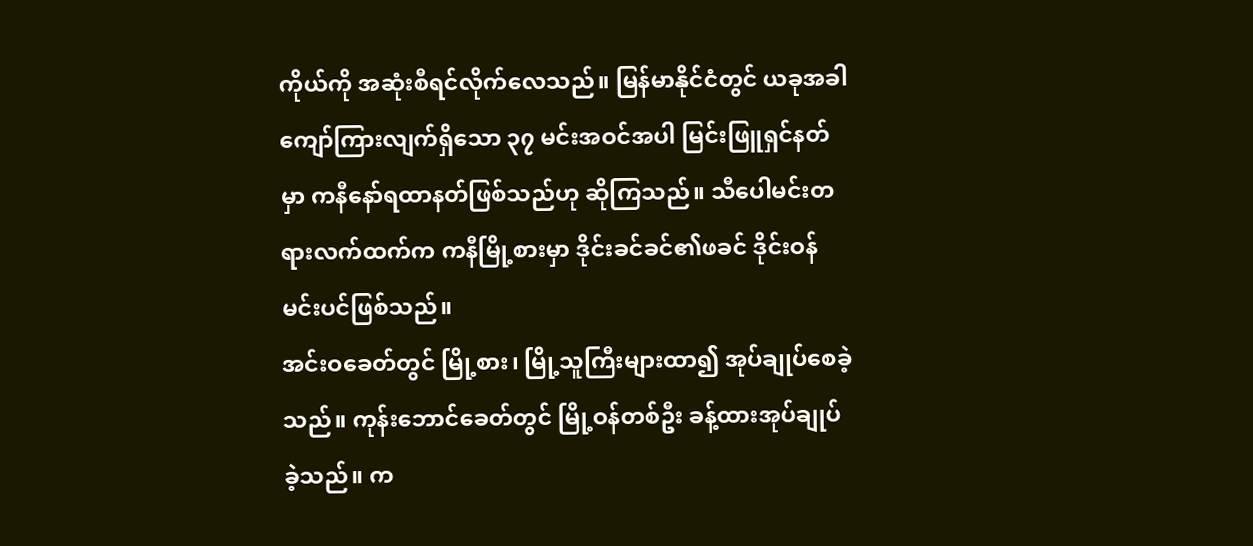ကိုယ်ကို အဆုံးစီရင်လိုက်လေသည်။ မြန်မာနိုင်ငံတွင် ယခုအခါ ကျော်ကြားလျက်ရှိသော ၃၇ မင်းအဝင်အပါ မြင်းဖြူရှင်နတ်မှာ ကနီနော်ရထာနတ်ဖြစ်သည်ဟု ဆိုကြသည်။ သီပေါမင်းတရားလက်ထက်က ကနီမြို့စားမှာ ဒိုင်းခင်ခင်၏ဖခင် ဒိုင်းဝန်မင်းပင်ဖြစ်သည်။
အင်းဝခေတ်တွင် မြို့စား၊ မြို့သူကြီးများထာ၍ အုပ်ချုပ်စေခဲ့သည်။ ကုန်းဘောင်ခေတ်တွင် မြို့ဝန်တစ်ဦး ခန့်ထားအုပ်ချုပ်ခဲ့သည်။ က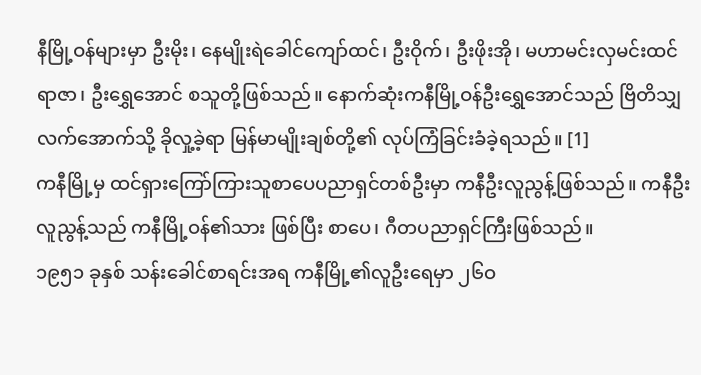နီမြို့ဝန်များမှာ ဦးမိုး၊ နေမျိုးရဲခေါင်ကျော်ထင်၊ ဦးဝိုက်၊ ဦးဖိုးအို၊ မဟာမင်းလှမင်းထင်ရာဇာ၊ ဦးရွှေအောင် စသူတို့ဖြစ်သည်။ နောက်ဆုံးကနီမြို့ဝန်ဦးရွှေအောင်သည် ဗြိတိသျှလက်အောက်သို့ ခိုလှု့ခဲ့ရာ မြန်မာမျိုးချစ်တို့၏ လုပ်ကြံခြင်းခံခဲ့ရသည်။ [1]
ကနီမြို့မှ ထင်ရှားကြော်ကြားသူစာပေပညာရှင်တစ်ဦးမှာ ကနီဦးလူညွန့်ဖြစ်သည်။ ကနီဦးလူညွန့်သည် ကနီမြို့ဝန်၏သား ဖြစ်ပြီး စာပေ၊ ဂီတပညာရှင်ကြီးဖြစ်သည်။
၁၉၅၁ ခုနှစ် သန်းခေါင်စာရင်းအရ ကနီမြို့၏လူဦးရေမှာ ၂၆ဝ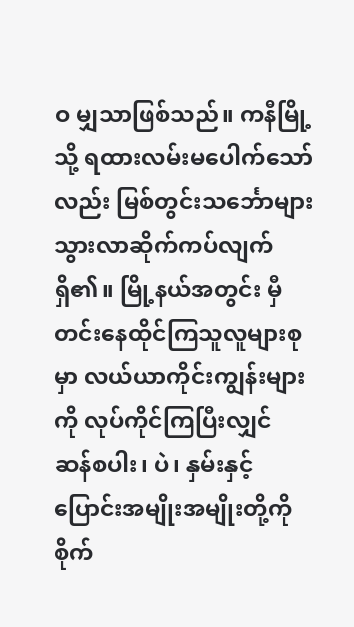ဝ မျှသာဖြစ်သည်။ ကနီမြို့သို့ ရထားလမ်းမပေါက်သော်လည်း မြစ်တွင်းသင်္ဘောများ သွားလာဆိုက်ကပ်လျက်ရှိ၏။ မြို့နယ်အတွင်း မှီတင်းနေထိုင်ကြသူလူများစုမှာ လယ်ယာကိုင်းကျွန်းများကို လုပ်ကိုင်ကြပြီးလျှင် ဆန်စပါး၊ ပဲ၊ နှမ်းနှင့် ပြောင်းအမျိုးအမျိုးတို့ကို စိုက်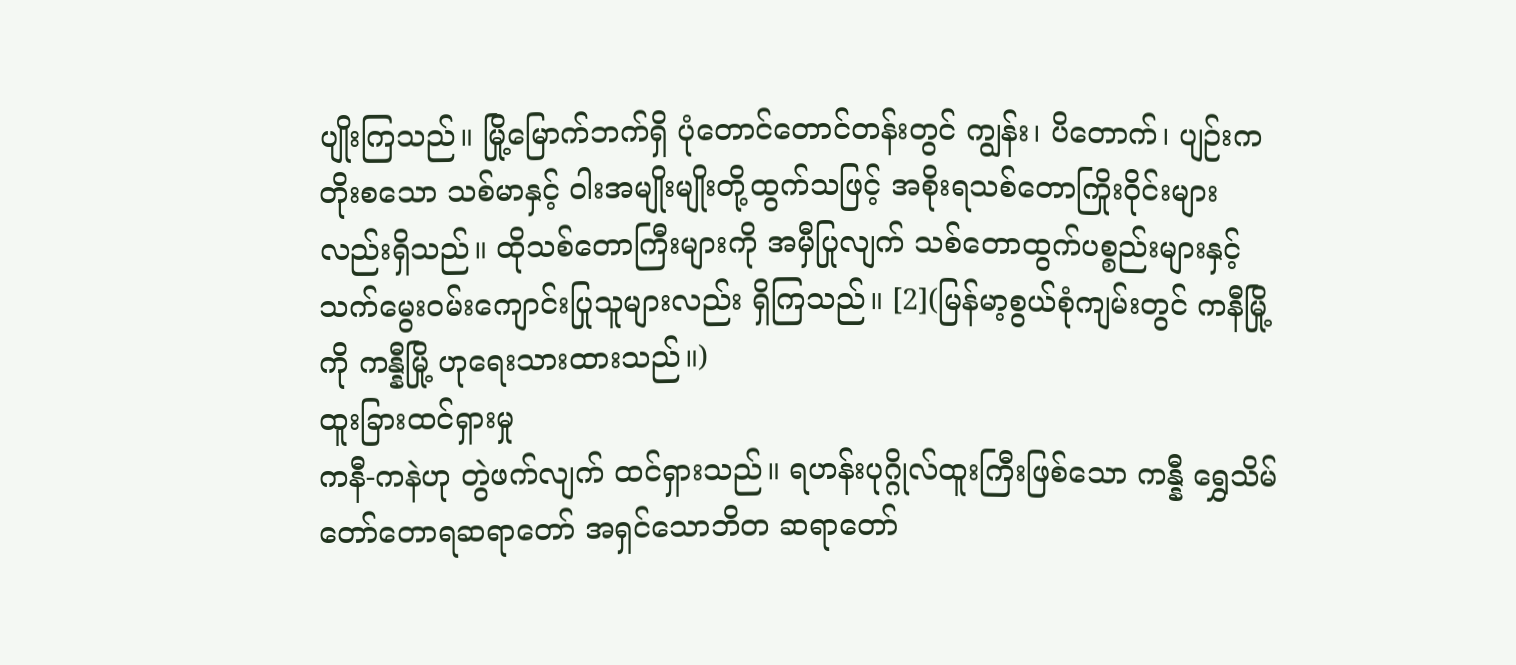ပျိုးကြသည်။ မြို့မြောက်ဘက်ရှိ ပုံတောင်တောင်တန်းတွင် ကျွန်း၊ ပိတောက်၊ ပျဉ်းကတိုးစသော သစ်မာနှင့် ဝါးအမျိုးမျိုးတို့ထွက်သဖြင့် အစိုးရသစ်တောကြိုးဝိုင်းများလည်းရှိသည်။ ထိုသစ်တောကြီးများကို အမှီပြုလျက် သစ်တောထွက်ပစ္စည်းများနှင့် သက်မွေးဝမ်းကျောင်းပြုသူများလည်း ရှိကြသည်။ [2](မြန်မာ့စွယ်စုံကျမ်းတွင် ကနီမြို့ ကို ကန္နီမြို့ ဟုရေးသားထားသည်။)
ထူးခြားထင်ရှားမှု
ကနီ-ကနဲဟု တွဲဖက်လျက် ထင်ရှားသည်။ ရဟန်းပုဂ္ဂိုလ်ထူးကြီးဖြစ်သော ကန္နီ ရွှေသိမ်တော်တောရဆရာတော် အရှင်သောဘိတ ဆရာတော်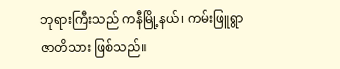ဘုရားကြီးသည် ကနီမြို့နယ်၊ ကမ်းဖြူရွာဇာတိသား ဖြစ်သည်။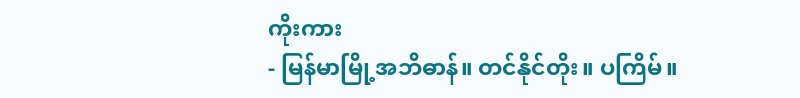ကိုးကား
- မြန်မာမြို့အဘိဓာန်။ တင်နိုင်တိုး။ ပကြိမ်။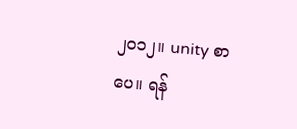၂၀၁၂။ unity စာပေ။ ရန်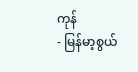ကုန်
- မြန်မာ့စွယ်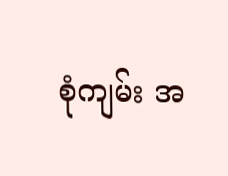စုံကျမ်း အ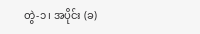တွဲ-၁၊ အပိုင်း (ခ)